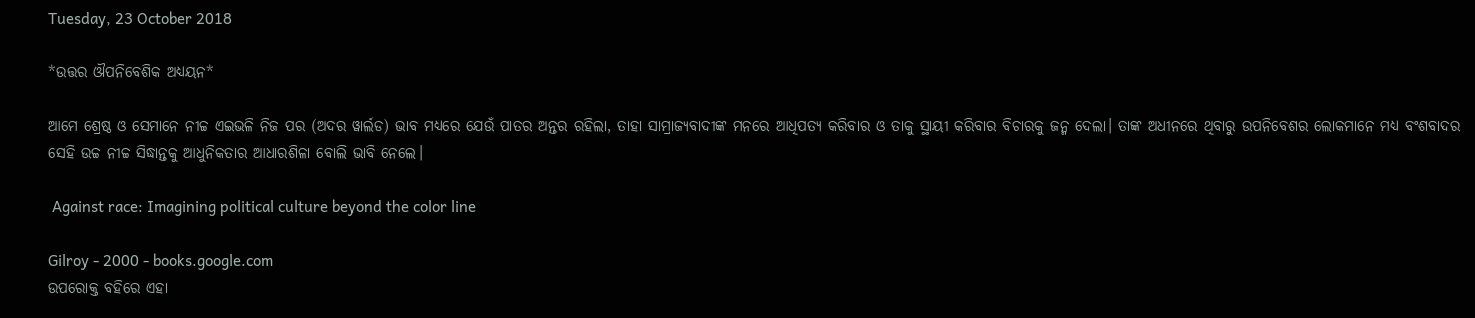Tuesday, 23 October 2018

*ଉତ୍ତର ଔପନିବେଶିକ ଅଧ୍ୟୟନ*

ଆମେ ଶ୍ରେଷ୍ଠ ଓ ସେମାନେ ନୀଚ୍ଚ ଏଇଭଳି ନିଜ ପର (ଅଦର ୱାର୍ଲଡ) ଭାବ ମଧ୍ୟରେ ଯେଉଁ ପାତର ଅନ୍ତର ରହିଲା, ତାହା ସାମ୍ରାଜ୍ୟବାଦୀଙ୍କ ମନରେ ଆଧିପତ୍ୟ କରିବାର ଓ ତାକୁ ସ୍ଥାୟୀ କରିବାର ବିଚାରକୁ ଜନ୍ମ ଦେଲା। ତାଙ୍କ ଅଧୀନରେ ଥିବାରୁ ଉପନିବେଶର ଲୋକମାନେ ମଧ୍ୟ ବଂଶବାଦର ସେହି ଉଚ୍ଚ ନୀଚ୍ଚ ସିଦ୍ଧାନ୍ତକୁ ଆଧୁନିକତାର ଆଧାରଶିଳା ବୋଲି ଭାବି ନେଲେ।

 Against race: Imagining political culture beyond the color line

Gilroy - 2000 - books.google.com
ଉପରୋକ୍ତ ବହିରେ ଏହା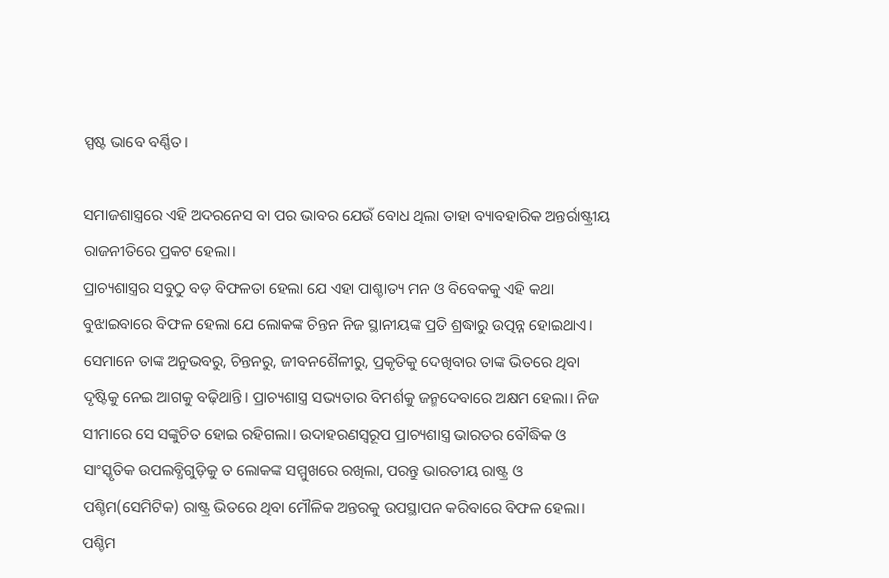ସ୍ପଷ୍ଟ ଭାବେ ବର୍ଣ୍ଣିତ।

ସମାଜଶାସ୍ତ୍ରରେ ଏହି ଅଦରନେସ ବା ପର ଭାବର ଯେଉଁ ବୋଧ ଥିଲା ତାହା ବ୍ୟାବହାରିକ ଅନ୍ତର୍ରାଷ୍ଟ୍ରୀୟ ରାଜନୀତିରେ ପ୍ରକଟ ହେଲା।
ପ୍ରାଚ୍ୟଶାସ୍ତ୍ରର ସବୁଠୁ ବଡ଼ ବିଫଳତା ହେଲା ଯେ ଏହା ପାଶ୍ଚାତ୍ୟ ମନ ଓ ବିବେକକୁ ଏହି କଥା ବୁଝାଇବାରେ ବିଫଳ ହେଲା ଯେ ଲୋକଙ୍କ ଚିନ୍ତନ ନିଜ ସ୍ଥାନୀୟଙ୍କ ପ୍ରତି ଶ୍ରଦ୍ଧାରୁ ଉତ୍ପନ୍ନ ହୋଇଥାଏ। ସେମାନେ ତାଙ୍କ ଅନୁଭବରୁ, ଚିନ୍ତନରୁ, ଜୀବନଶୈଳୀରୁ, ପ୍ରକୃତିକୁ ଦେଖିବାର ତାଙ୍କ ଭିତରେ ଥିବା ଦୃଷ୍ଟିକୁ ନେଇ ଆଗକୁ ବଢ଼ିଥାନ୍ତି। ପ୍ରାଚ୍ୟଶାସ୍ତ୍ର ସଭ୍ୟତାର ବିମର୍ଶକୁ ଜନ୍ମଦେବାରେ ଅକ୍ଷମ ହେଲା। ନିଜ ସୀମାରେ ସେ ସଙ୍କୁଚିତ ହୋଇ ରହିଗଲା। ଉଦାହରଣସ୍ବରୂପ ପ୍ରାଚ୍ୟଶାସ୍ତ୍ର ଭାରତର ବୌଦ୍ଧିକ ଓ ସାଂସ୍କୃତିକ ଉପଲବ୍ଧିଗୁଡ଼ିକୁ ତ ଲୋକଙ୍କ ସମ୍ମୁଖରେ ରଖିଲା, ପରନ୍ତୁ ଭାରତୀୟ ରାଷ୍ଟ୍ର ଓ ପଶ୍ଚିମ(ସେମିଟିକ) ରାଷ୍ଟ୍ର ଭିତରେ ଥିବା ମୌଳିକ ଅନ୍ତରକୁ ଉପସ୍ଥାପନ କରିବାରେ ବିଫଳ ହେଲା। ପଶ୍ଚିମ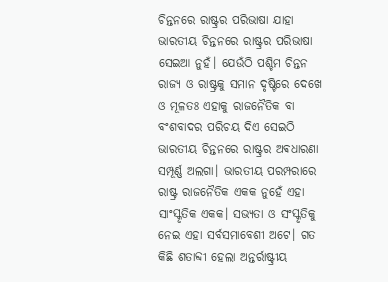ଚିନ୍ତନରେ ରାଷ୍ଟ୍ରର ପରିଭାଷା ଯାହା ଭାରତୀୟ ଚିନ୍ତନରେ ରାଷ୍ଟ୍ରର ପରିଭାଷା ସେଇଆ ନୁହଁ। ଯେଉଁଠି ପଶ୍ଚିମ ଚିନ୍ତନ ରାଜ୍ୟ ଓ ରାଷ୍ଟ୍ରକୁ ସମାନ ଦୃଷ୍ଟିରେ ଦେଖେ ଓ ମୂଳତଃ ଏହାକୁ ରାଜନୈତିକ ବା ବଂଶବାଦର ପରିଚୟ ଦିଏ ସେଇଠି ଭାରତୀୟ ଚିନ୍ତନରେ ରାଷ୍ଟ୍ରର ଅଵଧାରଣା ସମ୍ପୂର୍ଣ୍ଣ ଅଲଗା। ଭାରତୀୟ ପରମ୍ପରାରେ ରାଷ୍ଟ୍ର ରାଜନୈତିକ ଏକକ ନୁହେଁ ଏହା ସାଂସ୍କୃତିକ ଏକକ। ସଭ୍ୟତା ଓ ସଂସ୍କୃତିକୁ ନେଇ ଏହା ସର୍ବସମାବେଶୀ ଅଟେ। ଗତ କିଛି ଶତାବ୍ଦୀ ହେଲା ଅନ୍ତର୍ରାଷ୍ଟ୍ରୀୟ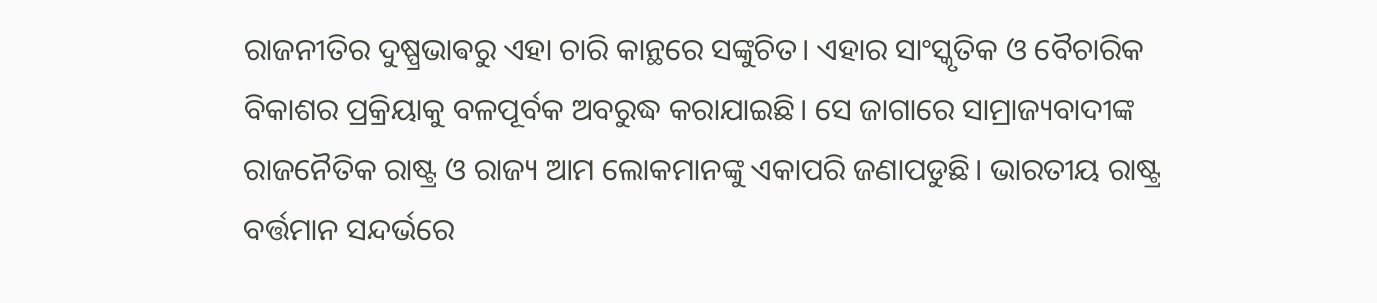ରାଜନୀତିର ଦୁଷ୍ପ୍ରଭାଵରୁ ଏହା ଚାରି କାନ୍ଥରେ ସଙ୍କୁଚିତ। ଏହାର ସାଂସ୍କୃତିକ ଓ ବୈଚାରିକ ବିକାଶର ପ୍ରକ୍ରିୟାକୁ ବଳପୂର୍ବକ ଅବରୁଦ୍ଧ କରାଯାଇଛି। ସେ ଜାଗାରେ ସାମ୍ରାଜ୍ୟବାଦୀଙ୍କ ରାଜନୈତିକ ରାଷ୍ଟ୍ର ଓ ରାଜ୍ୟ ଆମ ଲୋକମାନଙ୍କୁ ଏକାପରି ଜଣାପଡୁଛି। ଭାରତୀୟ ରାଷ୍ଟ୍ର ବର୍ତ୍ତମାନ ସନ୍ଦର୍ଭରେ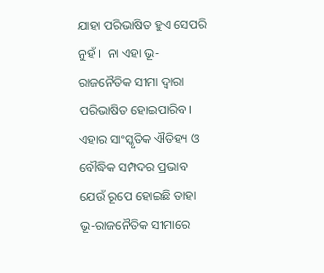ଯାହା ପରିଭାଷିତ ହୁଏ ସେପରି ନୁହଁ ।  ନା ଏହା ଭୂ-ରାଜନୈତିକ ସୀମା ଦ୍ୱାରା ପରିଭାଷିତ ହୋଇପାରିବ। ଏହାର ସାଂସ୍କୃତିକ ଐତିହ୍ୟ ଓ ବୌଦ୍ଧିକ ସମ୍ପଦର ପ୍ରଭାବ ଯେଉଁ ରୂପେ ହୋଇଛି ତାହା ଭୂ-ରାଜନୈତିକ ସୀମାରେ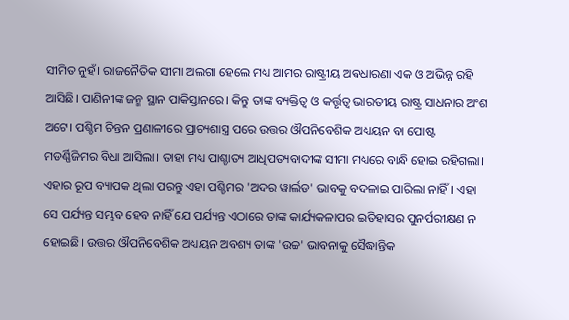ସୀମିତ ନୁହଁ। ରାଜନୈତିକ ସୀମା ଅଲଗା ହେଲେ ମଧ୍ୟ ଆମର ରାଷ୍ଟ୍ରୀୟ ଅଵଧାରଣା ଏକ ଓ ଅଭିନ୍ନ ରହି ଆସିଛି। ପାଣିନୀଙ୍କ ଜନ୍ମ ସ୍ଥାନ ପାକିସ୍ତାନରେ। କିନ୍ତୁ ତାଙ୍କ ବ୍ୟକ୍ତିତ୍ୱ ଓ କର୍ତ୍ତୃତ୍ୱ ଭାରତୀୟ ରାଷ୍ଟ୍ର ସାଧନାର ଅଂଶ ଅଟେ। ପଶ୍ଚିମ ଚିନ୍ତନ ପ୍ରଣାଳୀରେ ପ୍ରାଚ୍ୟଶାସ୍ତ୍ର ପରେ ଉତ୍ତର ଔପନିବେଶିକ ଅଧ୍ୟୟନ ବା ପୋଷ୍ଟ ମଡର୍ଣ୍ଣିଜିମର ବିଧା ଆସିଲା। ତାହା ମଧ୍ୟ ପାଶ୍ଚାତ୍ୟ ଆଧିପତ୍ୟବାଦୀଙ୍କ ସୀମା ମଧ୍ୟରେ ବାନ୍ଧି ହୋଇ ରହିଗଲା। ଏହାର ରୂପ ବ୍ୟାପକ ଥିଲା ପରନ୍ତୁ ଏହା ପଶ୍ଚିମର 'ଅଦର ୱାର୍ଲଡ' ଭାବକୁ ବଦଳାଇ ପାରିଲା ନାହିଁ। ଏହା ସେ ପର୍ଯ୍ୟନ୍ତ ସମ୍ଭବ ହେବ ନାହିଁ ଯେ ପର୍ଯ୍ୟନ୍ତ ଏଠାରେ ତାଙ୍କ କାର୍ଯ୍ୟକଳାପର ଇତିହାସର ପୁନର୍ପରୀକ୍ଷଣ ନ ହୋଇଛି। ଉତ୍ତର ଔପନିବେଶିକ ଅଧ୍ୟୟନ ଅବଶ୍ୟ ତାଙ୍କ 'ଉଚ୍ଚ' ଭାବନାକୁ ସୈଦ୍ଧାନ୍ତିକ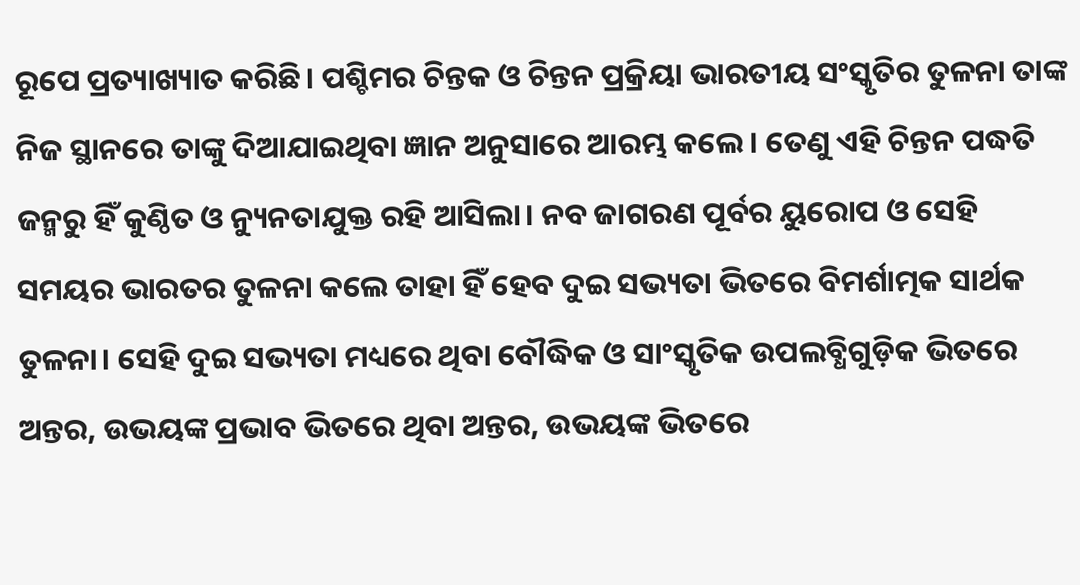ରୂପେ ପ୍ରତ୍ୟାଖ୍ୟାତ କରିଛି। ପଶ୍ଚିମର ଚିନ୍ତକ ଓ ଚିନ୍ତନ ପ୍ରକ୍ରିୟା ଭାରତୀୟ ସଂସ୍କୃତିର ତୁଳନା ତାଙ୍କ ନିଜ ସ୍ଥାନରେ ତାଙ୍କୁ ଦିଆଯାଇଥିବା ଜ୍ଞାନ ଅନୁସାରେ ଆରମ୍ଭ କଲେ। ତେଣୁ ଏହି ଚିନ୍ତନ ପଦ୍ଧତି ଜନ୍ମରୁ ହିଁ କୁଣ୍ଠିତ ଓ ନ୍ୟୁନତାଯୁକ୍ତ ରହି ଆସିଲା। ନବ ଜାଗରଣ ପୂର୍ବର ୟୁରୋପ ଓ ସେହି ସମୟର ଭାରତର ତୁଳନା କଲେ ତାହା ହିଁ ହେବ ଦୁଇ ସଭ୍ୟତା ଭିତରେ ବିମର୍ଶାତ୍ମକ ସାର୍ଥକ ତୁଳନା। ସେହି ଦୁଇ ସଭ୍ୟତା ମଧ୍ୟରେ ଥିବା ବୌଦ୍ଧିକ ଓ ସାଂସ୍କୃତିକ ଉପଲବ୍ଧିଗୁଡ଼ିକ ଭିତରେ ଅନ୍ତର, ଉଭୟଙ୍କ ପ୍ରଭାବ ଭିତରେ ଥିବା ଅନ୍ତର, ଉଭୟଙ୍କ ଭିତରେ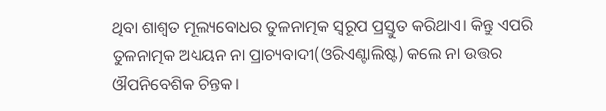ଥିବା ଶାଶ୍ୱତ ମୂଲ୍ୟବୋଧର ତୁଳନାତ୍ମକ ସ୍ୱରୂପ ପ୍ରସ୍ତୁତ କରିଥାଏ। କିନ୍ତୁ ଏପରି ତୁଳନାତ୍ମକ ଅଧ୍ୟୟନ ନା ପ୍ରାଚ୍ୟବାଦୀ(ଓରିଏଣ୍ଟାଲିଷ୍ଟ) କଲେ ନା ଉତ୍ତର ଔପନିବେଶିକ ଚିନ୍ତକ।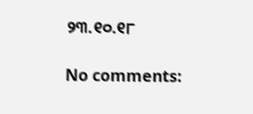୨୩.୧୦.୧୮

No comments: